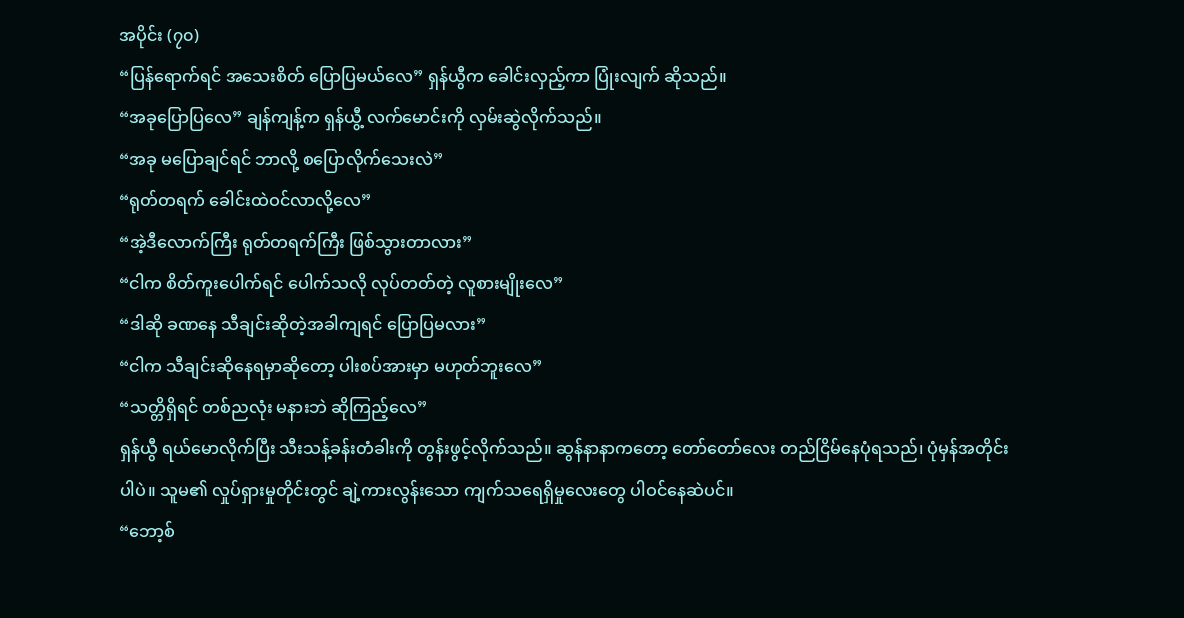အပိုင်း (၇၀)
“ပြန်ရောက်ရင် အသေးစိတ် ပြောပြမယ်လေ” ရှန်ယွီက ခေါင်းလှည့်ကာ ပြုံးလျက် ဆိုသည်။
“အခုပြောပြလေ” ချန်ကျန့်က ရှန်ယွီ့ လက်မောင်းကို လှမ်းဆွဲလိုက်သည်။
“အခု မပြောချင်ရင် ဘာလို့ စပြောလိုက်သေးလဲ”
“ရုတ်တရက် ခေါင်းထဲဝင်လာလို့လေ”
“အဲ့ဒီလောက်ကြီး ရုတ်တရက်ကြီး ဖြစ်သွားတာလား”
“ငါက စိတ်ကူးပေါက်ရင် ပေါက်သလို လုပ်တတ်တဲ့ လူစားမျိုးလေ”
“ဒါဆို ခဏနေ သီချင်းဆိုတဲ့အခါကျရင် ပြောပြမလား”
“ငါက သီချင်းဆိုနေရမှာဆိုတော့ ပါးစပ်အားမှာ မဟုတ်ဘူးလေ”
“သတ္တိရှိရင် တစ်ညလုံး မနားဘဲ ဆိုကြည့်လေ”
ရှန်ယွီ ရယ်မောလိုက်ပြီး သီးသန့်ခန်းတံခါးကို တွန်းဖွင့်လိုက်သည်။ ဆွန်နာနာကတော့ တော်တော်လေး တည်ငြိမ်နေပုံရသည်၊ ပုံမှန်အတိုင်းပါပဲ။ သူမ၏ လှုပ်ရှားမှုတိုင်းတွင် ချဲ့ကားလွန်းသော ကျက်သရေရှိမှုလေးတွေ ပါဝင်နေဆဲပင်။
“ဘော့စ်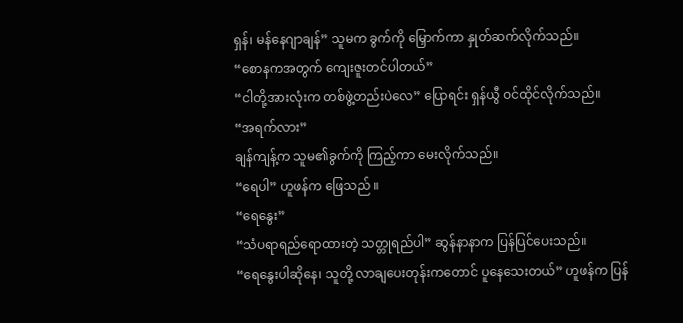ရှန်၊ မန်နေဂျာချန်” သူမက ခွက်ကို မြှောက်ကာ နှုတ်ဆက်လိုက်သည်။
“စောနကအတွက် ကျေးဇူးတင်ပါတယ်”
“ငါတို့အားလုံးက တစ်ဖွဲ့တည်းပဲလေ” ပြောရင်း ရှန်ယွီ ဝင်ထိုင်လိုက်သည်။
“အရက်လား”
ချန်ကျန့်က သူမ၏ခွက်ကို ကြည့်ကာ မေးလိုက်သည်။
“ရေပါ” ဟူဖန်က ဖြေသည် ။
“ရေနွေး”
“သံပရာရည်ရောထားတဲ့ သတ္တုရည်ပါ” ဆွန်နာနာက ပြန်ပြင်ပေးသည်။
“ရေနွေးပါဆိုနေ၊ သူတို့ လာချပေးတုန်းကတောင် ပူနေသေးတယ်” ဟူဖန်က ပြန်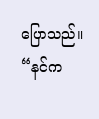ပြောသည်။
“နင်က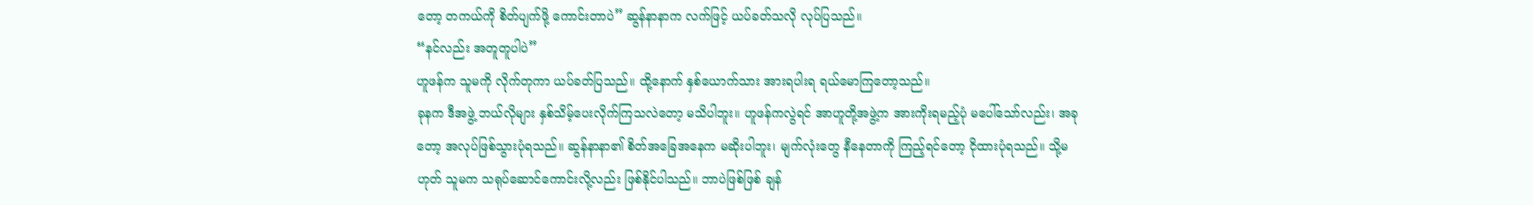တော့ တကယ်ကို စိတ်ပျက်ဖို့ ကောင်းတာပဲ” ဆွန်နာနာက လက်ဖြင့် ယပ်ခတ်သလို လုပ်ပြသည်။
“နင်လည်း အတူတူပါပဲ”
ဟူဖန်က သူမကို လိုက်တုကာ ယပ်ခတ်ပြသည်။ ထို့နောက် နှစ်ယောက်သား အားရပါးရ ရယ်မောကြတော့သည်။
ခုနက ဒီအဖွဲ့ ဘယ်လိုများ နှစ်သိမ့်ပေးလိုက်ကြသလဲတော့ မသိပါဘူး။ ဟူဖန်ကလွဲရင် အာဟူတို့အဖွဲ့က အားကိုးရမည့်ပုံ မပေါ်သော်လည်း၊ အခုတော့ အလုပ်ဖြစ်သွားပုံရသည်။ ဆွန်နာနာ၏ စိတ်အခြေအနေက မဆိုးပါဘူး၊ မျက်လုံးတွေ နီနေတာကို ကြည့်ရင်တော့ ငိုထားပုံရသည်။ သို့မဟုတ် သူမက သရုပ်ဆောင်ကောင်းလို့လည်း ဖြစ်နိုင်ပါသည်။ ဘာပဲဖြစ်ဖြစ် ချန်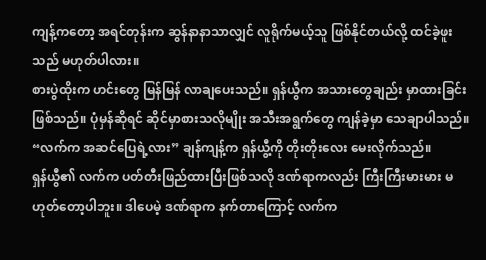ကျန့်ကတော့ အရင်တုန်းက ဆွန်နာနာသာလျှင် လူရိုက်မယ့်သူ ဖြစ်နိုင်တယ်လို့ ထင်ခဲ့ဖူးသည် မဟုတ်ပါလား။
စားပွဲထိုးက ဟင်းတွေ မြန်မြန် လာချပေးသည်။ ရှန်ယွီက အသားတွေချည်း မှာထားခြင်း ဖြစ်သည်။ ပုံမှန်ဆိုရင် ဆိုင်မှာစားသလိုမျိုး အသီးအရွက်တွေ ကျန်ခဲ့မှာ သေချာပါသည်။
“လက်က အဆင်ပြေရဲ့လား” ချန်ကျန့်က ရှန်ယွီ့ကို တိုးတိုးလေး မေးလိုက်သည်။
ရှန်ယွီ၏ လက်က ပတ်တီးဖြည်ထားပြီးဖြစ်သလို ဒဏ်ရာကလည်း ကြီးကြီးမားမား မဟုတ်တော့ပါဘူး။ ဒါပေမဲ့ ဒဏ်ရာက နက်တာကြောင့် လက်က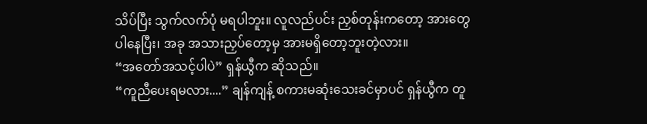သိပ်ပြီး သွက်လက်ပုံ မရပါဘူး။ လူလည်ပင်း ညှစ်တုန်းကတော့ အားတွေ ပါနေပြီး၊ အခု အသားညှပ်တော့မှ အားမရှိတော့ဘူးတဲ့လား။
“အတော်အသင့်ပါပဲ” ရှန်ယွီက ဆိုသည်။
“ကူညီပေးရမလား....” ချန်ကျန့် စကားမဆုံးသေးခင်မှာပင် ရှန်ယွီက တူ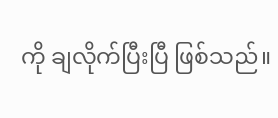ကို ချလိုက်ပြီးပြီ ဖြစ်သည်။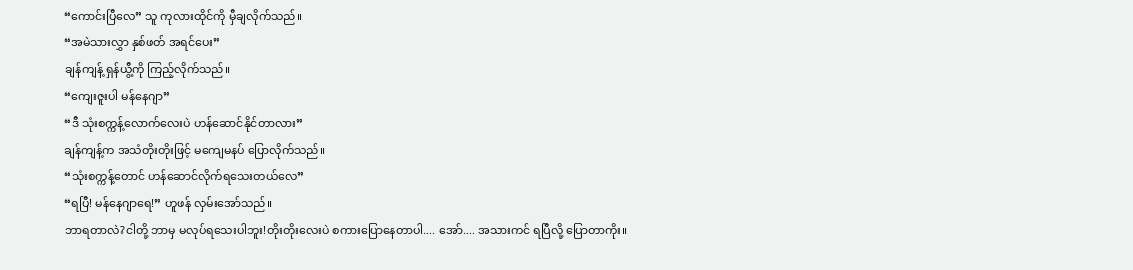“ကောင်းပြီလေ” သူ ကုလားထိုင်ကို မှီချလိုက်သည်။
“အမဲသားလွှာ နှစ်ဖတ် အရင်ပေး”
ချန်ကျန့် ရှန်ယွီ့ကို ကြည့်လိုက်သည်။
“ကျေးဇူးပါ မန်နေဂျာ”
“ဒီ သုံးစက္ကန့်လောက်လေးပဲ ဟန်ဆောင်နိုင်တာလား”
ချန်ကျန့်က အသံတိုးတိုးဖြင့် မကျေမနပ် ပြောလိုက်သည်။
“သုံးစက္ကန့်တောင် ဟန်ဆောင်လိုက်ရသေးတယ်လေ”
“ရပြီ! မန်နေဂျာရေ!” ဟူဖန် လှမ်းအော်သည်။
ဘာရတာလဲ?ငါတို့ ဘာမှ မလုပ်ရသေးပါဘူး!တိုးတိုးလေးပဲ စကားပြောနေတာပါ.... အော်.... အသားကင် ရပြီလို့ ပြောတာကိုး။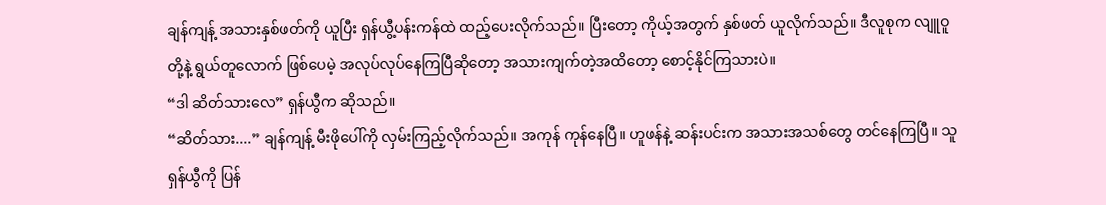ချန်ကျန့် အသားနှစ်ဖတ်ကို ယူပြီး ရှန်ယွီ့ပန်းကန်ထဲ ထည့်ပေးလိုက်သည်။ ပြီးတော့ ကိုယ့်အတွက် နှစ်ဖတ် ယူလိုက်သည်။ ဒီလူစုက လျူဝူတို့နဲ့ ရွယ်တူလောက် ဖြစ်ပေမဲ့ အလုပ်လုပ်နေကြပြီဆိုတော့ အသားကျက်တဲ့အထိတော့ စောင့်နိုင်ကြသားပဲ။
“ဒါ ဆိတ်သားလေ” ရှန်ယွီက ဆိုသည်။
“ဆိတ်သား....” ချန်ကျန့် မီးဖိုပေါ်ကို လှမ်းကြည့်လိုက်သည်။ အကုန် ကုန်နေပြီ။ ဟူဖန်နဲ့ ဆန်းပင်းက အသားအသစ်တွေ တင်နေကြပြီ။ သူ ရှန်ယွီကို ပြန်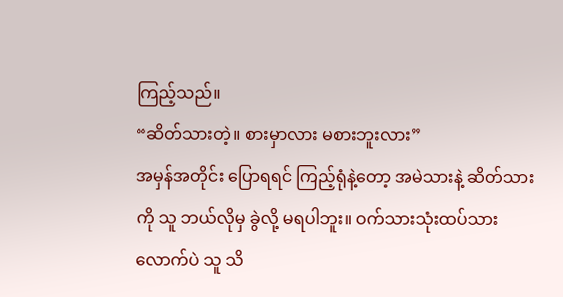ကြည့်သည်။
“ဆိတ်သားတဲ့။ စားမှာလား မစားဘူးလား”
အမှန်အတိုင်း ပြောရရင် ကြည့်ရုံနဲ့တော့ အမဲသားနဲ့ ဆိတ်သားကို သူ ဘယ်လိုမှ ခွဲလို့ မရပါဘူး။ ဝက်သားသုံးထပ်သား လောက်ပဲ သူ သိ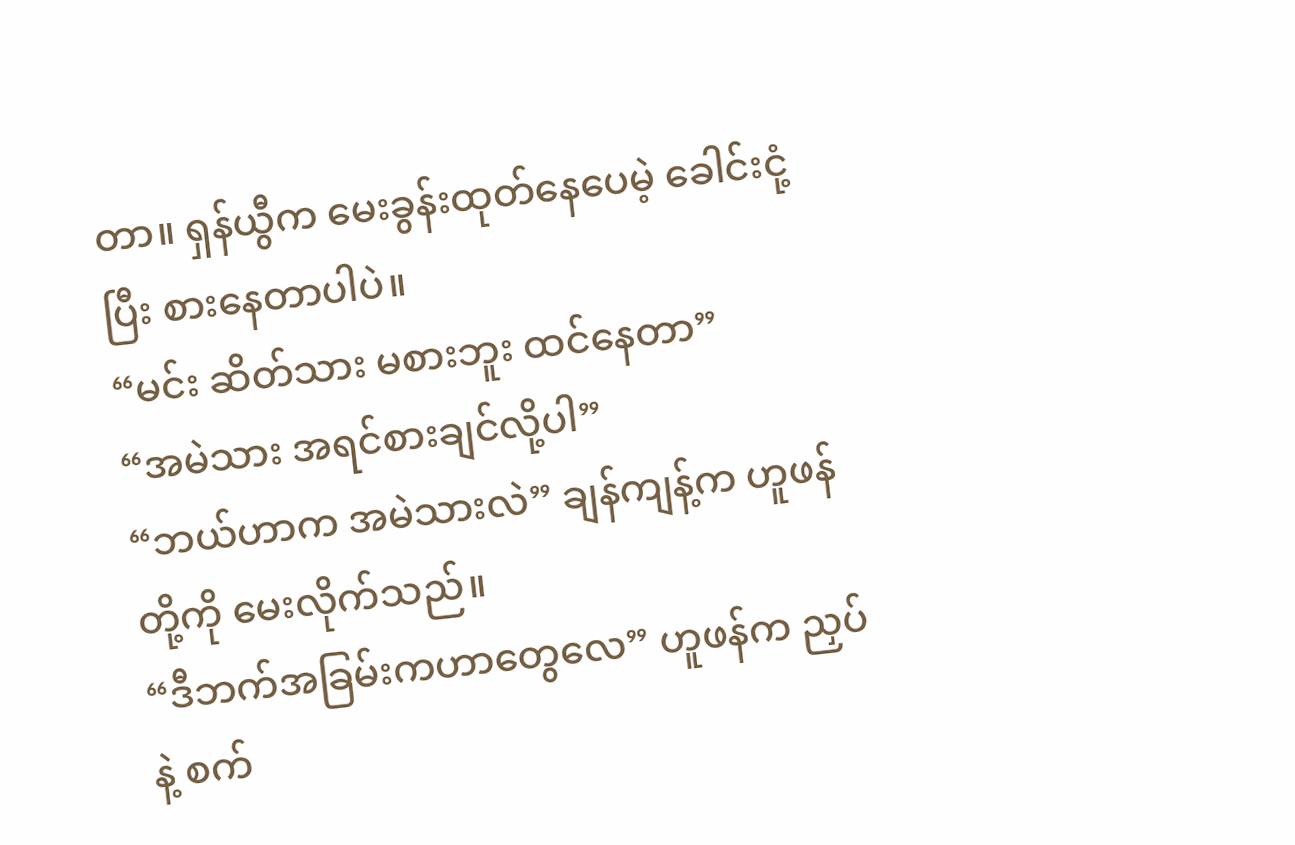တာ။ ရှန်ယွီက မေးခွန်းထုတ်နေပေမဲ့ ခေါင်းငုံ့ပြီး စားနေတာပါပဲ။
“မင်း ဆိတ်သား မစားဘူး ထင်နေတာ”
“အမဲသား အရင်စားချင်လို့ပါ”
“ဘယ်ဟာက အမဲသားလဲ” ချန်ကျန့်က ဟူဖန်တို့ကို မေးလိုက်သည်။
“ဒီဘက်အခြမ်းကဟာတွေလေ” ဟူဖန်က ညှပ်နဲ့ စက်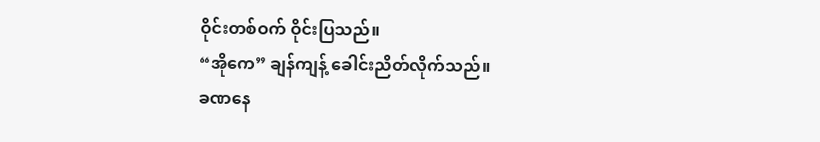ဝိုင်းတစ်ဝက် ဝိုင်းပြသည်။
“အိုကေ” ချန်ကျန့် ခေါင်းညိတ်လိုက်သည်။
ခဏနေ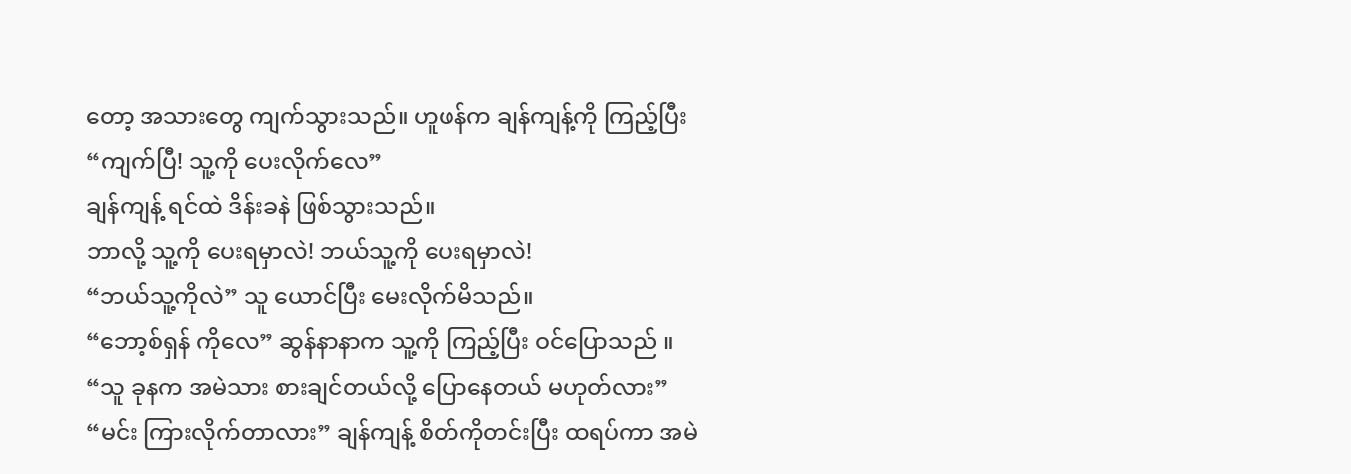တော့ အသားတွေ ကျက်သွားသည်။ ဟူဖန်က ချန်ကျန့်ကို ကြည့်ပြီး
“ကျက်ပြီ! သူ့ကို ပေးလိုက်လေ”
ချန်ကျန့် ရင်ထဲ ဒိန်းခနဲ ဖြစ်သွားသည်။
ဘာလို့ သူ့ကို ပေးရမှာလဲ! ဘယ်သူ့ကို ပေးရမှာလဲ!
“ဘယ်သူ့ကိုလဲ” သူ ယောင်ပြီး မေးလိုက်မိသည်။
“ဘော့စ်ရှန် ကိုလေ” ဆွန်နာနာက သူ့ကို ကြည့်ပြီး ဝင်ပြောသည် ။
“သူ ခုနက အမဲသား စားချင်တယ်လို့ ပြောနေတယ် မဟုတ်လား”
“မင်း ကြားလိုက်တာလား” ချန်ကျန့် စိတ်ကိုတင်းပြီး ထရပ်ကာ အမဲ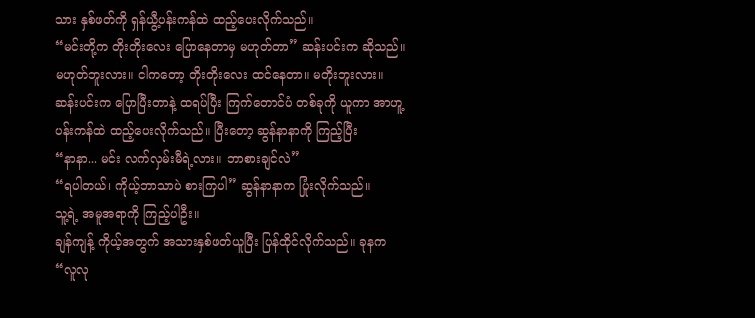သား နှစ်ဖတ်ကို ရှန်ယွီ့ပန်းကန်ထဲ ထည့်ပေးလိုက်သည်။
“မင်းတို့က တိုးတိုးလေး ပြောနေတာမှ မဟုတ်တာ” ဆန်းပင်းက ဆိုသည်။
မဟုတ်ဘူးလား။ ငါကတော့ တိုးတိုးလေး ထင်နေတာ။ မတိုးဘူးလား။
ဆန်းပင်းက ပြောပြီးတာနဲ့ ထရပ်ပြီး ကြက်တောင်ပံ တစ်ခုကို ယူကာ အာဟူ့ပန်းကန်ထဲ ထည့်ပေးလိုက်သည်။ ပြီးတော့ ဆွန်နာနာကို ကြည့်ပြီး
“နာနာ... မင်း လက်လှမ်းမီရဲ့လား။ ဘာစားချင်လဲ”
“ရပါတယ်၊ ကိုယ့်ဘာသာပဲ စားကြပါ” ဆွန်နာနာက ပြုံးလိုက်သည်။
သူ့ရဲ့ အမူအရာကို ကြည့်ပါဦး။
ချန်ကျန့် ကိုယ့်အတွက် အသားနှစ်ဖတ်ယူပြီး ပြန်ထိုင်လိုက်သည်။ ခုနက “လူလု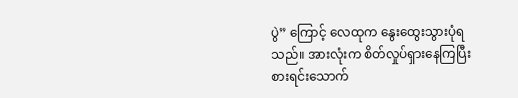ပွဲ” ကြောင့် လေထုက နွေးထွေးသွားပုံရသည်။ အားလုံးက စိတ်လှုပ်ရှားနေကြပြီး စားရင်းသောက်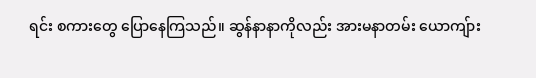ရင်း စကားတွေ ပြောနေကြသည်။ ဆွန်နာနာကိုလည်း အားမနာတမ်း ယောကျ်ား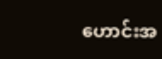ဟောင်းအ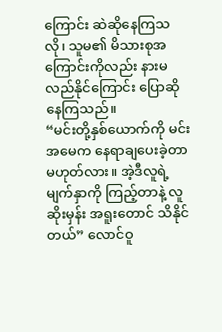ကြောင်း ဆဲဆိုနေကြသလို၊ သူမ၏ မိသားစုအကြောင်းကိုလည်း နားမလည်နိုင်ကြောင်း ပြောဆိုနေကြသည်။
“မင်းတို့နှစ်ယောက်ကို မင်းအမေက နေရာချပေးခဲ့တာ မဟုတ်လား။ အဲ့ဒီလူရဲ့ မျက်နှာကို ကြည့်တာနဲ့ လူဆိုးမှန်း အရူးတောင် သိနိုင်တယ်” လောင်ဝူ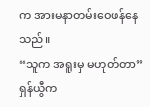က အားမနာတမ်းဝေဖန်နေသည်။
“သူက အရူးမှ မဟုတ်တာ”
ရှန်ယွီက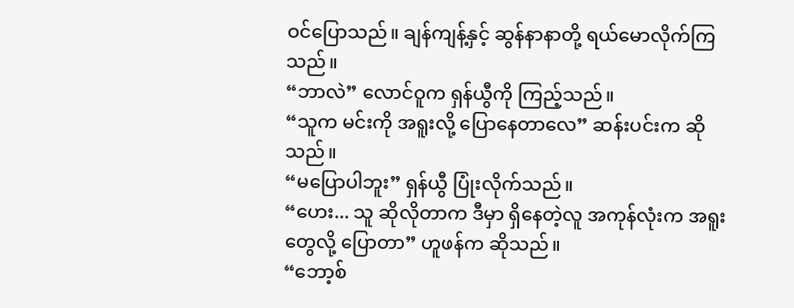ဝင်ပြောသည်။ ချန်ကျန့်နှင့် ဆွန်နာနာတို့ ရယ်မောလိုက်ကြသည်။
“ဘာလဲ” လောင်ဝူက ရှန်ယွီကို ကြည့်သည်။
“သူက မင်းကို အရူးလို့ ပြောနေတာလေ” ဆန်းပင်းက ဆိုသည်။
“မပြောပါဘူး” ရှန်ယွီ ပြုံးလိုက်သည်။
“ဟေး... သူ ဆိုလိုတာက ဒီမှာ ရှိနေတဲ့လူ အကုန်လုံးက အရူးတွေလို့ ပြောတာ” ဟူဖန်က ဆိုသည်။
“ဘော့စ်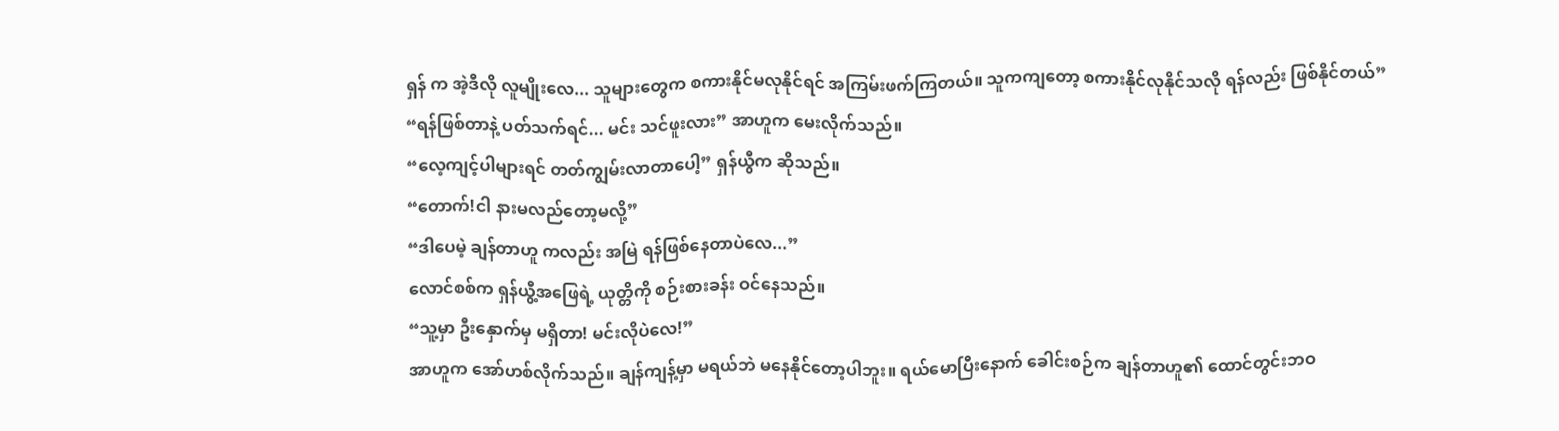ရှန် က အဲ့ဒီလို လူမျိုးလေ... သူများတွေက စကားနိုင်မလုနိုင်ရင် အကြမ်းဖက်ကြတယ်။ သူကကျတော့ စကားနိုင်လုနိုင်သလို ရန်လည်း ဖြစ်နိုင်တယ်”
“ရန်ဖြစ်တာနဲ့ ပတ်သက်ရင်... မင်း သင်ဖူးလား” အာဟူက မေးလိုက်သည်။
“လေ့ကျင့်ပါများရင် တတ်ကျွမ်းလာတာပေါ့” ရှန်ယွီက ဆိုသည်။
“တောက်!ငါ နားမလည်တော့မလို့”
“ဒါပေမဲ့ ချန်တာဟူ ကလည်း အမြဲ ရန်ဖြစ်နေတာပဲလေ...”
လောင်စစ်က ရှန်ယွီ့အဖြေရဲ့ ယုတ္တိကို စဉ်းစားခန်း ဝင်နေသည်။
“သူ့မှာ ဦးနှောက်မှ မရှိတာ! မင်းလိုပဲလေ!”
အာဟူက အော်ဟစ်လိုက်သည်။ ချန်ကျန့်မှာ မရယ်ဘဲ မနေနိုင်တော့ပါဘူး။ ရယ်မောပြီးနောက် ခေါင်းစဉ်က ချန်တာဟူ၏ ထောင်တွင်းဘဝ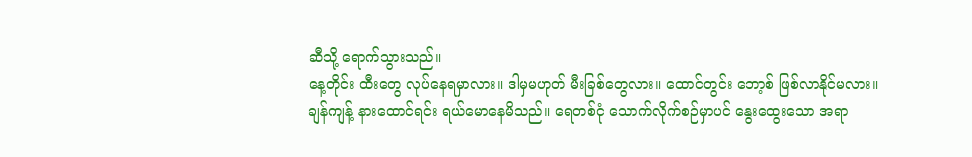ဆီသို့ ရောက်သွားသည်။
နေ့တိုင်း ထီးတွေ လုပ်နေရမှာလား။ ဒါမှမဟုတ် မီးခြစ်တွေလား။ ထောင်တွင်း ဘော့စ် ဖြစ်လာနိုင်မလား။
ချန်ကျန့် နားထောင်ရင်း ရယ်မောနေမိသည်။ ရေတစ်ငုံ သောက်လိုက်စဉ်မှာပင် နွေးထွေးသော အရာ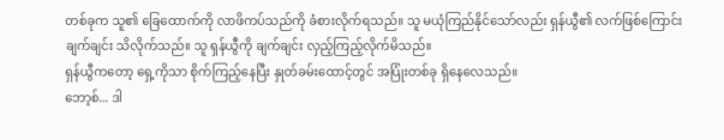တစ်ခုက သူ၏ ခြေထောက်ကို လာဖိကပ်သည်ကို ခံစားလိုက်ရသည်။ သူ မယုံကြည်နိုင်သော်လည်း ရှန်ယွီ၏ လက်ဖြစ်ကြောင်း ချက်ချင်း သိလိုက်သည်။ သူ ရှန်ယွီကို ချက်ချင်း လှည့်ကြည့်လိုက်မိသည်။
ရှန်ယွီကတော့ ရှေ့ကိုသာ စိုက်ကြည့်နေပြီး နှုတ်ခမ်းထောင့်တွင် အပြုံးတစ်ခု ရှိနေလေသည်။
ဘော့စ်... ဒါ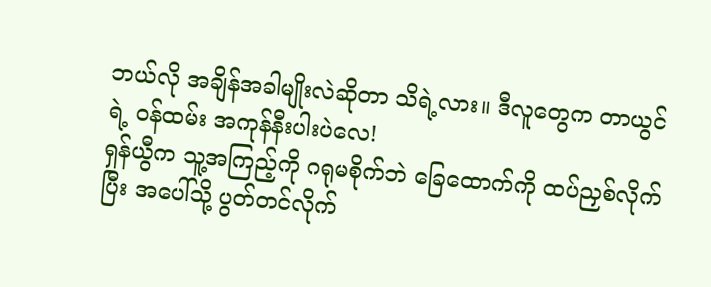ဘယ်လို အချိန်အခါမျိုးလဲဆိုတာ သိရဲ့လား။ ဒီလူတွေက တာယွင် ရဲ့ ဝန်ထမ်း အကုန်နီးပါးပဲလေ!
ရှန်ယွီက သူ့အကြည့်ကို ဂရုမစိုက်ဘဲ ခြေထောက်ကို ထပ်ညှစ်လိုက်ပြီး အပေါ်သို့ ပွတ်တင်လိုက်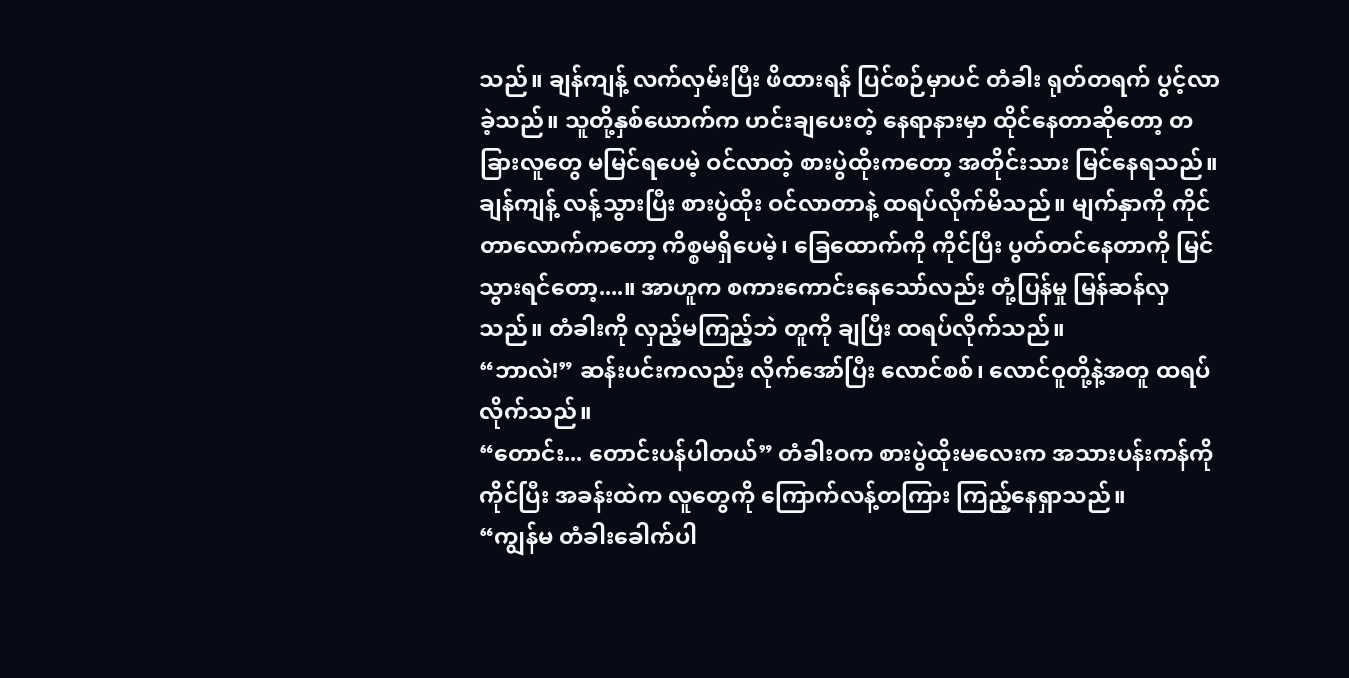သည်။ ချန်ကျန့် လက်လှမ်းပြီး ဖိထားရန် ပြင်စဉ်မှာပင် တံခါး ရုတ်တရက် ပွင့်လာခဲ့သည်။ သူတို့နှစ်ယောက်က ဟင်းချပေးတဲ့ နေရာနားမှာ ထိုင်နေတာဆိုတော့ တခြားလူတွေ မမြင်ရပေမဲ့ ဝင်လာတဲ့ စားပွဲထိုးကတော့ အတိုင်းသား မြင်နေရသည်။
ချန်ကျန့် လန့်သွားပြီး စားပွဲထိုး ဝင်လာတာနဲ့ ထရပ်လိုက်မိသည်။ မျက်နှာကို ကိုင်တာလောက်ကတော့ ကိစ္စမရှိပေမဲ့၊ ခြေထောက်ကို ကိုင်ပြီး ပွတ်တင်နေတာကို မြင်သွားရင်တော့....။ အာဟူက စကားကောင်းနေသော်လည်း တုံ့ပြန်မှု မြန်ဆန်လှသည်။ တံခါးကို လှည့်မကြည့်ဘဲ တူကို ချပြီး ထရပ်လိုက်သည်။
“ဘာလဲ!” ဆန်းပင်းကလည်း လိုက်အော်ပြီး လောင်စစ်၊ လောင်ဝူတို့နဲ့အတူ ထရပ်လိုက်သည်။
“တောင်း... တောင်းပန်ပါတယ်” တံခါးဝက စားပွဲထိုးမလေးက အသားပန်းကန်ကို ကိုင်ပြီး အခန်းထဲက လူတွေကို ကြောက်လန့်တကြား ကြည့်နေရှာသည်။
“ကျွန်မ တံခါးခေါက်ပါ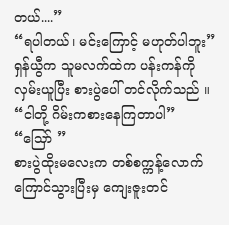တယ်....”
“ရပါတယ်၊ မင်းကြောင့် မဟုတ်ပါဘူး” ရှန်ယွီက သူမလက်ထဲက ပန်းကန်ကို လှမ်းယူပြီး စားပွဲပေါ် တင်လိုက်သည် ။
“ငါတို့ ဂိမ်းကစားနေကြတာပါ”
“သြော် ”
စားပွဲထိုးမလေးက တစ်စက္ကန့်လောက် ကြောင်သွားပြီးမှ ကျေးဇူးတင်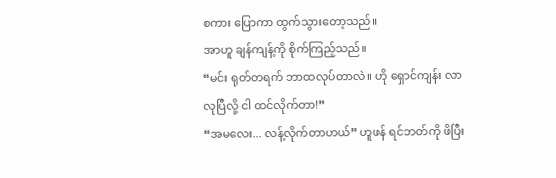စကား ပြောကာ ထွက်သွားတော့သည်။
အာဟူ ချန်ကျန့်ကို စိုက်ကြည့်သည်။
“မင်း ရုတ်တရက် ဘာထလုပ်တာလဲ။ ဟို ရှောင်ကျန်း လာလုပြီလို့ ငါ ထင်လိုက်တာ!”
“အမလေး... လန့်လိုက်တာဟယ်” ဟူဖန် ရင်ဘတ်ကို ဖိပြီး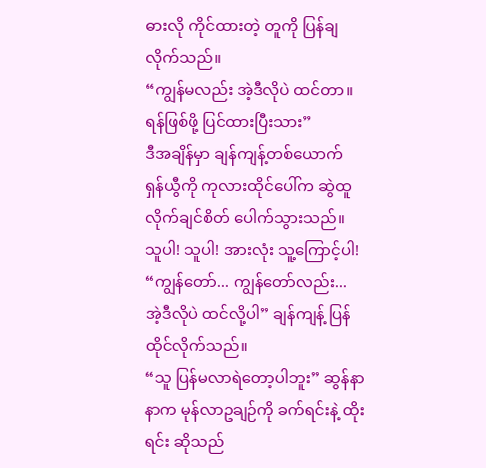ဓားလို ကိုင်ထားတဲ့ တူကို ပြန်ချလိုက်သည်။
“ကျွန်မလည်း အဲ့ဒီလိုပဲ ထင်တာ။ ရန်ဖြစ်ဖို့ ပြင်ထားပြီးသား”
ဒီအချိန်မှာ ချန်ကျန့်တစ်ယောက် ရှန်ယွီကို ကုလားထိုင်ပေါ်က ဆွဲထူလိုက်ချင်စိတ် ပေါက်သွားသည်။
သူပါ! သူပါ! အားလုံး သူ့ကြောင့်ပါ!
“ကျွန်တော်... ကျွန်တော်လည်း... အဲ့ဒီလိုပဲ ထင်လို့ပါ” ချန်ကျန့် ပြန်ထိုင်လိုက်သည်။
“သူ ပြန်မလာရဲတော့ပါဘူး” ဆွန်နာနာက မုန်လာဥချဉ်ကို ခက်ရင်းနဲ့ ထိုးရင်း ဆိုသည်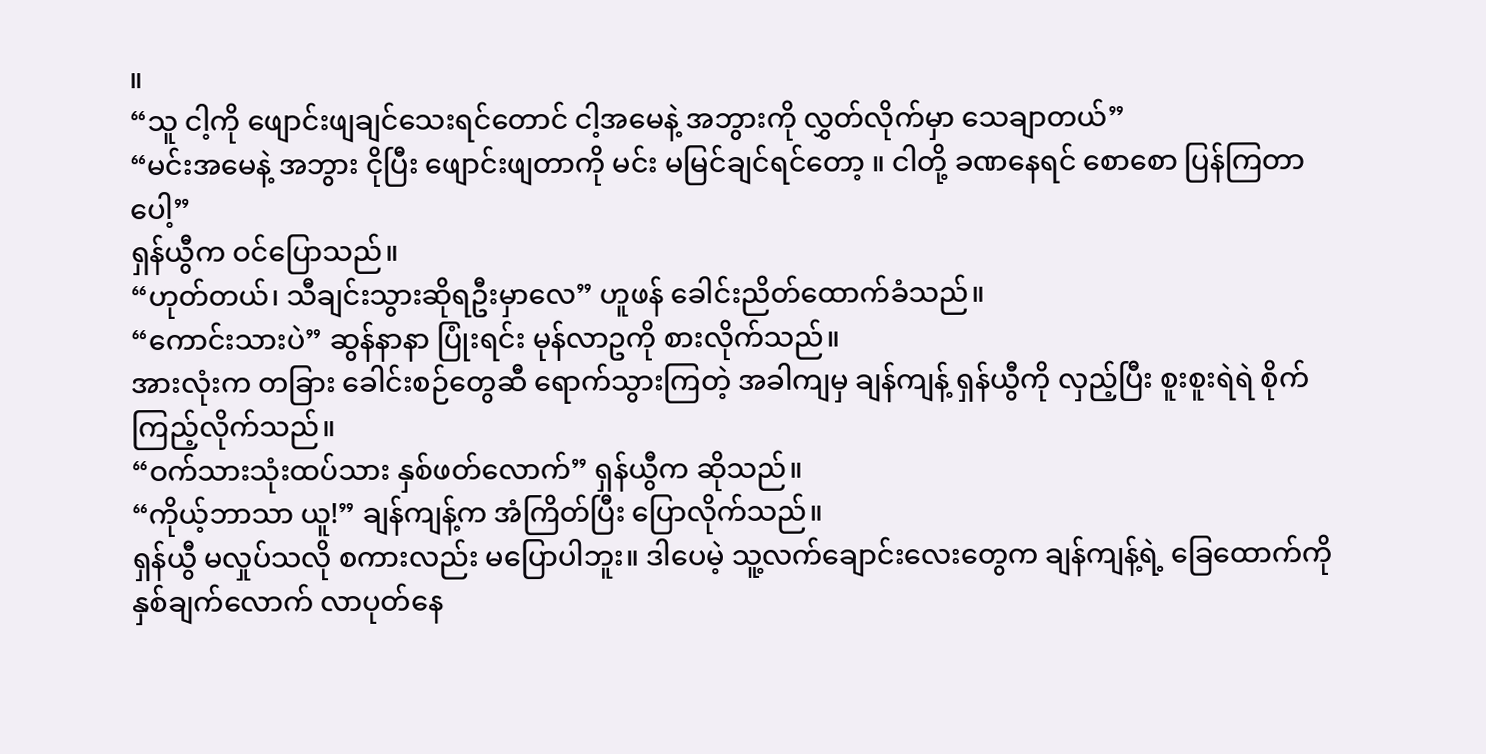။
“သူ ငါ့ကို ဖျောင်းဖျချင်သေးရင်တောင် ငါ့အမေနဲ့ အဘွားကို လွှတ်လိုက်မှာ သေချာတယ်”
“မင်းအမေနဲ့ အဘွား ငိုပြီး ဖျောင်းဖျတာကို မင်း မမြင်ချင်ရင်တော့ ။ ငါတို့ ခဏနေရင် စောစော ပြန်ကြတာပေါ့”
ရှန်ယွီက ဝင်ပြောသည်။
“ဟုတ်တယ်၊ သီချင်းသွားဆိုရဦးမှာလေ” ဟူဖန် ခေါင်းညိတ်ထောက်ခံသည်။
“ကောင်းသားပဲ” ဆွန်နာနာ ပြုံးရင်း မုန်လာဥကို စားလိုက်သည်။
အားလုံးက တခြား ခေါင်းစဉ်တွေဆီ ရောက်သွားကြတဲ့ အခါကျမှ ချန်ကျန့် ရှန်ယွီကို လှည့်ပြီး စူးစူးရဲရဲ စိုက်ကြည့်လိုက်သည်။
“ဝက်သားသုံးထပ်သား နှစ်ဖတ်လောက်” ရှန်ယွီက ဆိုသည်။
“ကိုယ့်ဘာသာ ယူ!” ချန်ကျန့်က အံကြိတ်ပြီး ပြောလိုက်သည်။
ရှန်ယွီ မလှုပ်သလို စကားလည်း မပြောပါဘူး။ ဒါပေမဲ့ သူ့လက်ချောင်းလေးတွေက ချန်ကျန့်ရဲ့ ခြေထောက်ကို နှစ်ချက်လောက် လာပုတ်နေ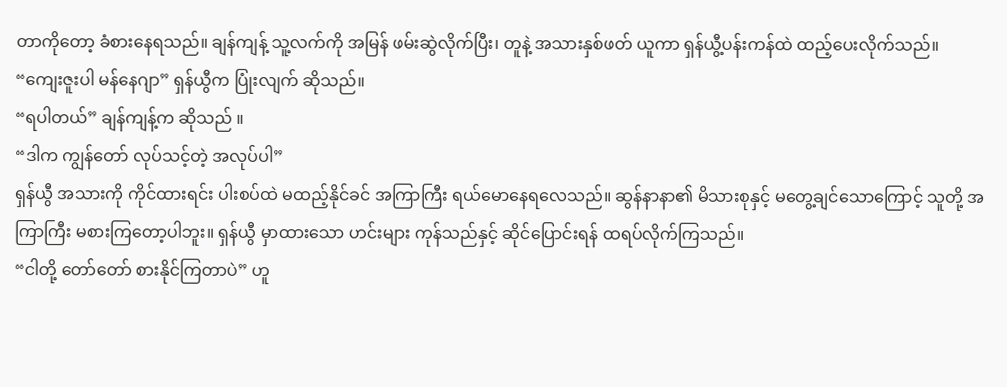တာကိုတော့ ခံစားနေရသည်။ ချန်ကျန့် သူ့လက်ကို အမြန် ဖမ်းဆွဲလိုက်ပြီး၊ တူနဲ့ အသားနှစ်ဖတ် ယူကာ ရှန်ယွီ့ပန်းကန်ထဲ ထည့်ပေးလိုက်သည်။
“ကျေးဇူးပါ မန်နေဂျာ” ရှန်ယွီက ပြုံးလျက် ဆိုသည်။
“ရပါတယ်” ချန်ကျန့်က ဆိုသည် ။
“ဒါက ကျွန်တော် လုပ်သင့်တဲ့ အလုပ်ပါ”
ရှန်ယွီ အသားကို ကိုင်ထားရင်း ပါးစပ်ထဲ မထည့်နိုင်ခင် အကြာကြီး ရယ်မောနေရလေသည်။ ဆွန်နာနာ၏ မိသားစုနှင့် မတွေ့ချင်သောကြောင့် သူတို့ အကြာကြီး မစားကြတော့ပါဘူး။ ရှန်ယွီ မှာထားသော ဟင်းများ ကုန်သည်နှင့် ဆိုင်ပြောင်းရန် ထရပ်လိုက်ကြသည်။
“ငါတို့ တော်တော် စားနိုင်ကြတာပဲ” ဟူ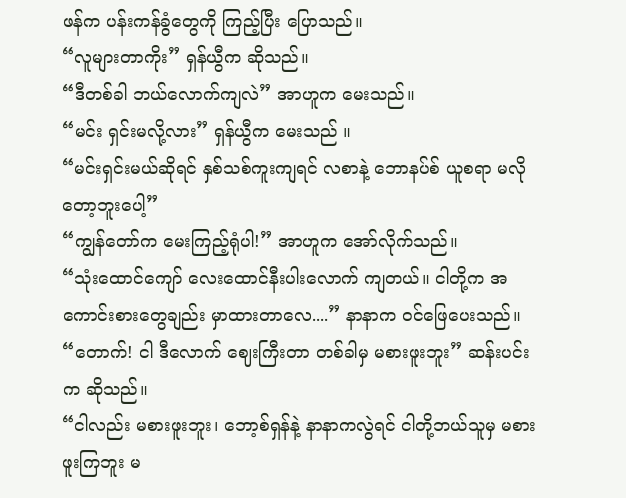ဖန်က ပန်းကန်ခွံတွေကို ကြည့်ပြီး ပြောသည်။
“လူများတာကိုး” ရှန်ယွီက ဆိုသည်။
“ဒီတစ်ခါ ဘယ်လောက်ကျလဲ” အာဟူက မေးသည်။
“မင်း ရှင်းမလို့လား” ရှန်ယွီက မေးသည် ။
“မင်းရှင်းမယ်ဆိုရင် နှစ်သစ်ကူးကျရင် လစာနဲ့ ဘောနပ်စ် ယူစရာ မလိုတော့ဘူးပေါ့”
“ကျွန်တော်က မေးကြည့်ရုံပါ!” အာဟူက အော်လိုက်သည်။
“သုံးထောင်ကျော် လေးထောင်နီးပါးလောက် ကျတယ်။ ငါတို့က အကောင်းစားတွေချည်း မှာထားတာလေ....” နာနာက ဝင်ဖြေပေးသည်။
“တောက်! ငါ ဒီလောက် ဈေးကြီးတာ တစ်ခါမှ မစားဖူးဘူး” ဆန်းပင်းက ဆိုသည်။
“ငါလည်း မစားဖူးဘူး၊ ဘော့စ်ရှန်နဲ့ နာနာကလွဲရင် ငါတို့ဘယ်သူမှ မစားဖူးကြဘူး မ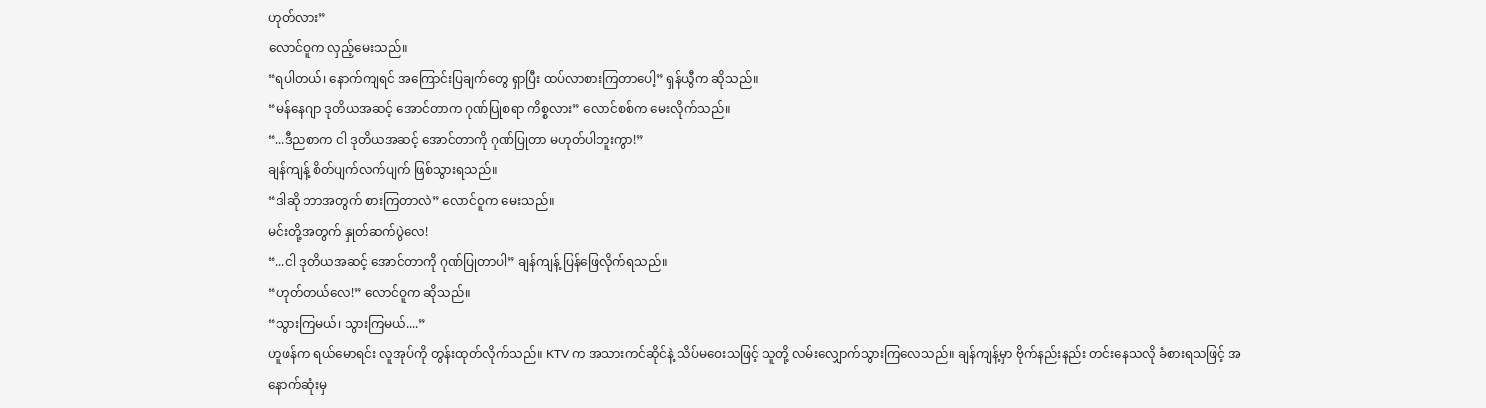ဟုတ်လား”
လောင်ဝူက လှည့်မေးသည်။
“ရပါတယ်၊ နောက်ကျရင် အကြောင်းပြချက်တွေ ရှာပြီး ထပ်လာစားကြတာပေါ့” ရှန်ယွီက ဆိုသည်။
“မန်နေဂျာ ဒုတိယအဆင့် အောင်တာက ဂုဏ်ပြုစရာ ကိစ္စလား” လောင်စစ်က မေးလိုက်သည်။
“...ဒီညစာက ငါ ဒုတိယအဆင့် အောင်တာကို ဂုဏ်ပြုတာ မဟုတ်ပါဘူးကွာ!”
ချန်ကျန့် စိတ်ပျက်လက်ပျက် ဖြစ်သွားရသည်။
“ဒါဆို ဘာအတွက် စားကြတာလဲ” လောင်ဝူက မေးသည်။
မင်းတို့အတွက် နှုတ်ဆက်ပွဲလေ!
“...ငါ ဒုတိယအဆင့် အောင်တာကို ဂုဏ်ပြုတာပါ” ချန်ကျန့် ပြန်ဖြေလိုက်ရသည်။
“ဟုတ်တယ်လေ!” လောင်ဝူက ဆိုသည်။
“သွားကြမယ်၊ သွားကြမယ်....”
ဟူဖန်က ရယ်မောရင်း လူအုပ်ကို တွန်းထုတ်လိုက်သည်။ KTV က အသားကင်ဆိုင်နဲ့ သိပ်မဝေးသဖြင့် သူတို့ လမ်းလျှောက်သွားကြလေသည်။ ချန်ကျန့်မှာ ဗိုက်နည်းနည်း တင်းနေသလို ခံစားရသဖြင့် အနောက်ဆုံးမှ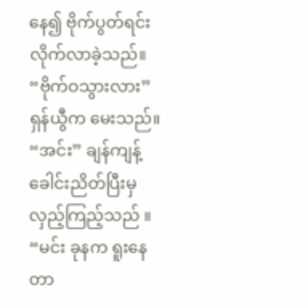နေ၍ ဗိုက်ပွတ်ရင်း လိုက်လာခဲ့သည်။
“ဗိုက်ဝသွားလား” ရှန်ယွီက မေးသည်။
“အင်း” ချန်ကျန့် ခေါင်းညိတ်ပြီးမှ လှည့်ကြည့်သည် ။
“မင်း ခုနက ရူးနေတာ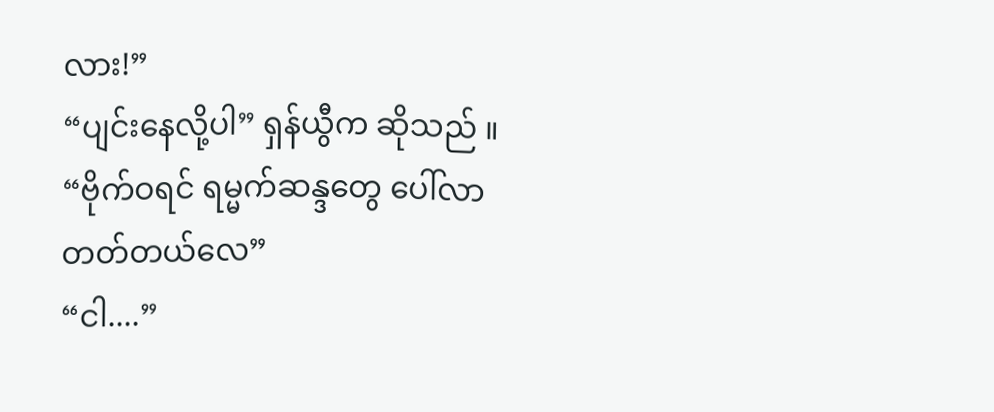လား!”
“ပျင်းနေလို့ပါ” ရှန်ယွီက ဆိုသည် ။
“ဗိုက်ဝရင် ရမ္မက်ဆန္ဒတွေ ပေါ်လာတတ်တယ်လေ”
“ငါ....”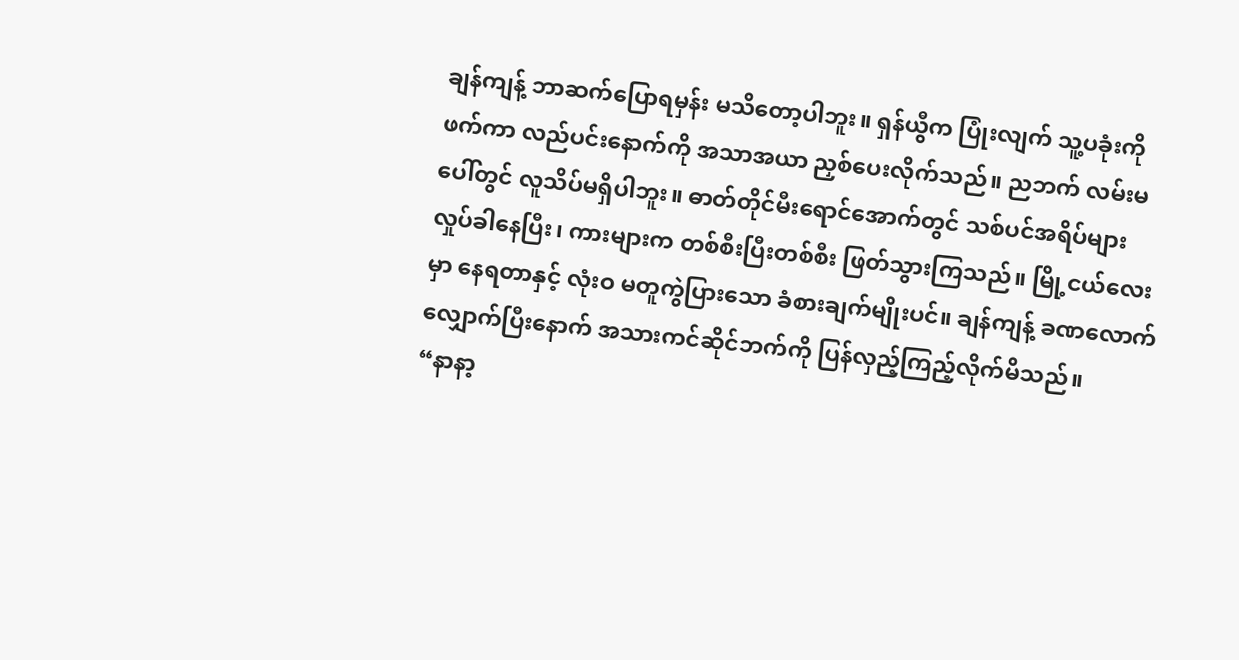ချန်ကျန့် ဘာဆက်ပြောရမှန်း မသိတော့ပါဘူး။ ရှန်ယွီက ပြုံးလျက် သူ့ပခုံးကို ဖက်ကာ လည်ပင်းနောက်ကို အသာအယာ ညှစ်ပေးလိုက်သည်။ ညဘက် လမ်းမပေါ်တွင် လူသိပ်မရှိပါဘူး။ ဓာတ်တိုင်မီးရောင်အောက်တွင် သစ်ပင်အရိပ်များ လှုပ်ခါနေပြီး၊ ကားများက တစ်စီးပြီးတစ်စီး ဖြတ်သွားကြသည်။ မြို့ငယ်လေးမှာ နေရတာနှင့် လုံးဝ မတူကွဲပြားသော ခံစားချက်မျိုးပင်။ ချန်ကျန့် ခဏလောက် လျှောက်ပြီးနောက် အသားကင်ဆိုင်ဘက်ကို ပြန်လှည့်ကြည့်လိုက်မိသည်။
“နာနာ့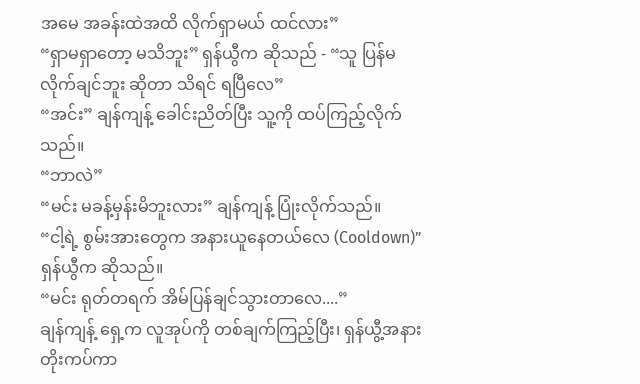အမေ အခန်းထဲအထိ လိုက်ရှာမယ် ထင်လား”
“ရှာမရှာတော့ မသိဘူး” ရှန်ယွီက ဆိုသည် - “သူ ပြန်မလိုက်ချင်ဘူး ဆိုတာ သိရင် ရပြီလေ”
“အင်း” ချန်ကျန့် ခေါင်းညိတ်ပြီး သူ့ကို ထပ်ကြည့်လိုက်သည်။
“ဘာလဲ”
“မင်း မခန့်မှန်းမိဘူးလား” ချန်ကျန့် ပြုံးလိုက်သည်။
“ငါ့ရဲ့ စွမ်းအားတွေက အနားယူနေတယ်လေ (Cooldown)” ရှန်ယွီက ဆိုသည်။
“မင်း ရုတ်တရက် အိမ်ပြန်ချင်သွားတာလေ....”
ချန်ကျန့် ရှေ့က လူအုပ်ကို တစ်ချက်ကြည့်ပြီး၊ ရှန်ယွီ့အနား တိုးကပ်ကာ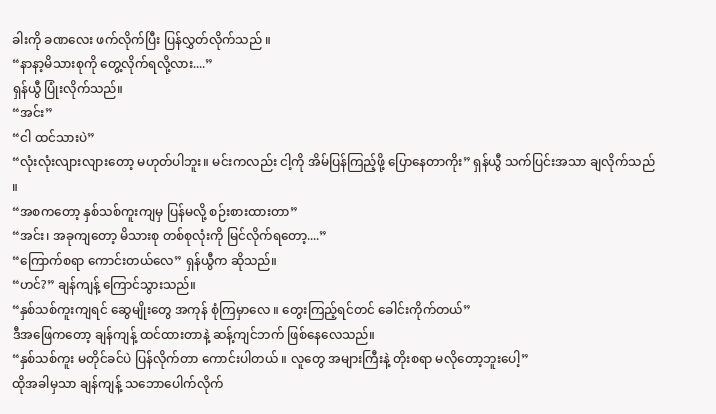ခါးကို ခဏလေး ဖက်လိုက်ပြီး ပြန်လွှတ်လိုက်သည် ။
“နာနာ့မိသားစုကို တွေ့လိုက်ရလို့လား....”
ရှန်ယွီ ပြုံးလိုက်သည်။
“အင်း”
“ငါ ထင်သားပဲ”
“လုံးလုံးလျားလျားတော့ မဟုတ်ပါဘူး။ မင်းကလည်း ငါ့ကို အိမ်ပြန်ကြည့်ဖို့ ပြောနေတာကိုး” ရှန်ယွီ သက်ပြင်းအသာ ချလိုက်သည် ။
“အစကတော့ နှစ်သစ်ကူးကျမှ ပြန်မလို့ စဉ်းစားထားတာ”
“အင်း၊ အခုကျတော့ မိသားစု တစ်စုလုံးကို မြင်လိုက်ရတော့....”
“ကြောက်စရာ ကောင်းတယ်လေ” ရှန်ယွီက ဆိုသည်။
“ဟင်?” ချန်ကျန့် ကြောင်သွားသည်။
“နှစ်သစ်ကူးကျရင် ဆွေမျိုးတွေ အကုန် စုံကြမှာလေ ။ တွေးကြည့်ရင်တင် ခေါင်းကိုက်တယ်”
ဒီအဖြေကတော့ ချန်ကျန့် ထင်ထားတာနဲ့ ဆန့်ကျင်ဘက် ဖြစ်နေလေသည်။
“နှစ်သစ်ကူး မတိုင်ခင်ပဲ ပြန်လိုက်တာ ကောင်းပါတယ် ။ လူတွေ အများကြီးနဲ့ တိုးစရာ မလိုတော့ဘူးပေါ့”
ထိုအခါမှသာ ချန်ကျန့် သဘောပေါက်လိုက်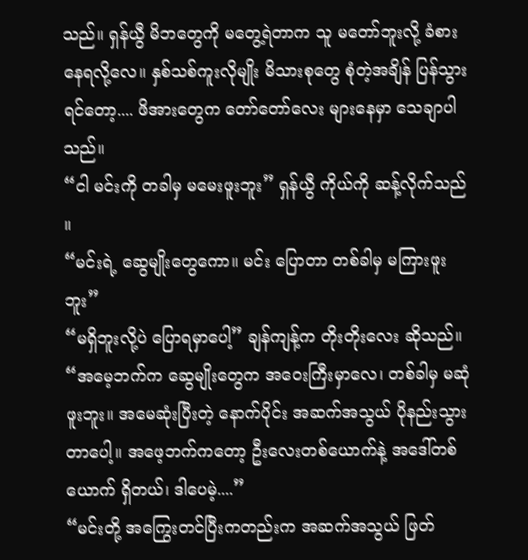သည်။ ရှန်ယွီ မိဘတွေကို မတွေ့ရဲတာက သူ မတော်ဘူးလို့ ခံစားနေရလို့လေ။ နှစ်သစ်ကူးလိုမျိုး မိသားစုတွေ စုံတဲ့အချိန် ပြန်သွားရင်တော့.... ဖိအားတွေက တော်တော်လေး များနေမှာ သေချာပါသည်။
“ငါ မင်းကို တခါမှ မမေးဖူးဘူး” ရှန်ယွီ ကိုယ်ကို ဆန့်လိုက်သည် ။
“မင်းရဲ့ ဆွေမျိုးတွေကော။ မင်း ပြောတာ တစ်ခါမှ မကြားဖူးဘူး”
“မရှိဘူးလို့ပဲ ပြောရမှာပေါ့” ချန်ကျန့်က တိုးတိုးလေး ဆိုသည်။
“အမေ့ဘက်က ဆွေမျိုးတွေက အဝေးကြီးမှာလေ၊ တစ်ခါမှ မဆုံဖူးဘူး။ အမေဆုံးပြီးတဲ့ နောက်ပိုင်း အဆက်အသွယ် ပိုနည်းသွားတာပေါ့။ အဖေ့ဘက်ကတော့ ဦးလေးတစ်ယောက်နဲ့ အဒေါ်တစ်ယောက် ရှိတယ်၊ ဒါပေမဲ့....”
“မင်းတို့ အကြွေးတင်ပြီးကတည်းက အဆက်အသွယ် ဖြတ်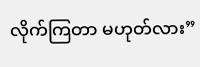လိုက်ကြတာ မဟုတ်လား”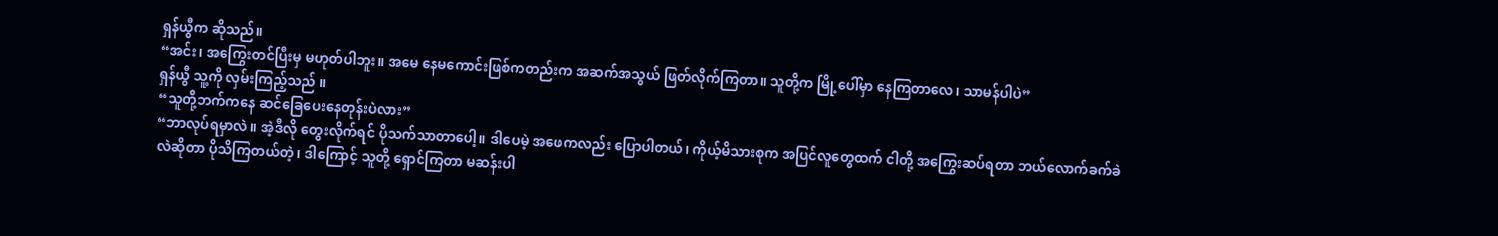ရှန်ယွီက ဆိုသည်။
“အင်း၊ အကြွေးတင်ပြီးမှ မဟုတ်ပါဘူး။ အမေ နေမကောင်းဖြစ်ကတည်းက အဆက်အသွယ် ဖြတ်လိုက်ကြတာ။ သူတို့က မြို့ပေါ်မှာ နေကြတာလေ၊ သာမန်ပါပဲ”
ရှန်ယွီ သူ့ကို လှမ်းကြည့်သည် ။
“သူတို့ဘက်ကနေ ဆင်ခြေပေးနေတုန်းပဲလား”
“ဘာလုပ်ရမှာလဲ။ အဲ့ဒီလို တွေးလိုက်ရင် ပိုသက်သာတာပေါ့။ ဒါပေမဲ့ အဖေကလည်း ပြောပါတယ်၊ ကိုယ့်မိသားစုက အပြင်လူတွေထက် ငါတို့ အကြွေးဆပ်ရတာ ဘယ်လောက်ခက်ခဲလဲဆိုတာ ပိုသိကြတယ်တဲ့၊ ဒါကြောင့် သူတို့ ရှောင်ကြတာ မဆန်းပါ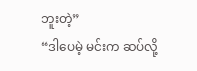ဘူးတဲ့”
“ဒါပေမဲ့ မင်းက ဆပ်လို့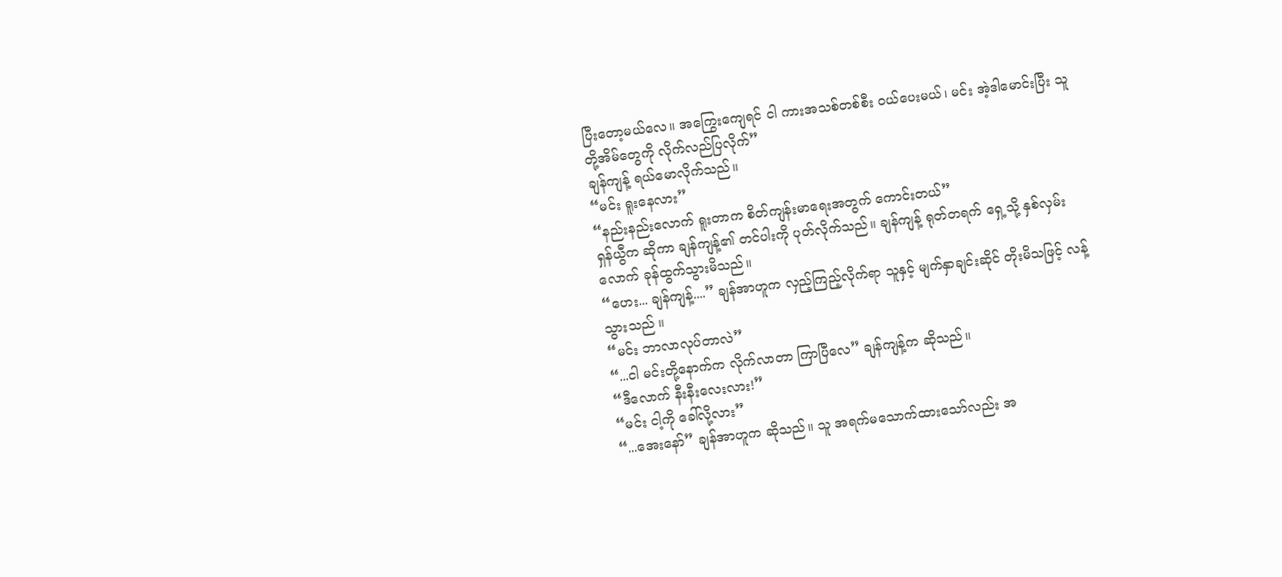ပြီးတော့မယ်လေ။ အကြွေးကျေရင် ငါ ကားအသစ်တစ်စီး ဝယ်ပေးမယ်၊ မင်း အဲ့ဒါမောင်းပြီး သူတို့အိမ်တွေကို လိုက်လည်ပြလိုက်”
ချန်ကျန့် ရယ်မောလိုက်သည်။
“မင်း ရူးနေလား”
“နည်းနည်းလောက် ရူးတာက စိတ်ကျန်းမာရေးအတွက် ကောင်းတယ်”
ရှန်ယွီက ဆိုကာ ချန်ကျန့်၏ တင်ပါးကို ပုတ်လိုက်သည်။ ချန်ကျန့် ရုတ်တရက် ရှေ့သို့ နှစ်လှမ်းလောက် ခုန်ထွက်သွားမိသည်။
“ဟေး... ချန်ကျန့်....” ချန်အာဟူက လှည့်ကြည့်လိုက်ရာ သူနှင့် မျက်နှာချင်းဆိုင် တိုးမိသဖြင့် လန့်သွားသည် ။
“မင်း ဘာလာလုပ်တာလဲ”
“...ငါ မင်းတို့နောက်က လိုက်လာတာ ကြာပြီလေ” ချန်ကျန့်က ဆိုသည်။
“ဒီလောက် နီးနီးလေးလား!”
“မင်း ငါ့ကို ခေါ်လို့လား”
“...အေးနော်” ချန်အာဟူက ဆိုသည်။ သူ အရက်မသောက်ထားသော်လည်း အ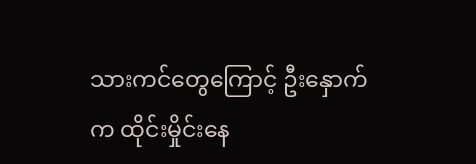သားကင်တွေကြောင့် ဦးနှောက်က ထိုင်းမှိုင်းနေ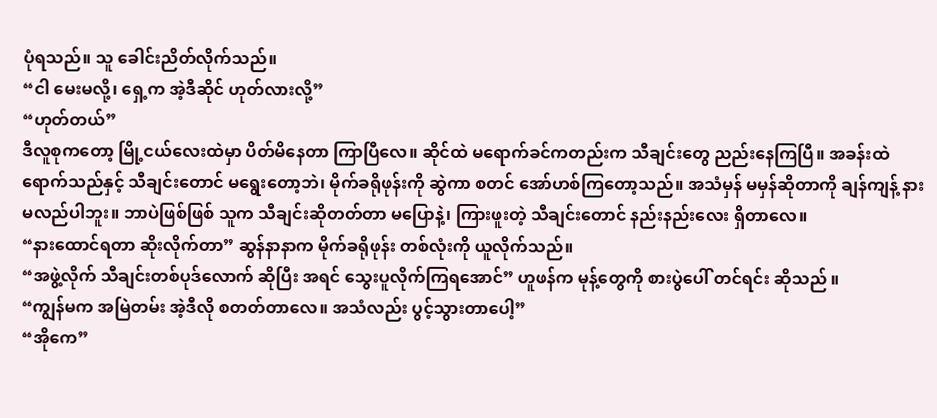ပုံရသည်။ သူ ခေါင်းညိတ်လိုက်သည်။
“ငါ မေးမလို့၊ ရှေ့က အဲ့ဒီဆိုင် ဟုတ်လားလို့”
“ဟုတ်တယ်”
ဒီလူစုကတော့ မြို့ငယ်လေးထဲမှာ ပိတ်မိနေတာ ကြာပြီလေ။ ဆိုင်ထဲ မရောက်ခင်ကတည်းက သီချင်းတွေ ညည်းနေကြပြီ။ အခန်းထဲ ရောက်သည်နှင့် သီချင်းတောင် မရွေးတော့ဘဲ၊ မိုက်ခရိုဖုန်းကို ဆွဲကာ စတင် အော်ဟစ်ကြတော့သည်။ အသံမှန် မမှန်ဆိုတာကို ချန်ကျန့် နားမလည်ပါဘူး။ ဘာပဲဖြစ်ဖြစ် သူက သီချင်းဆိုတတ်တာ မပြောနဲ့၊ ကြားဖူးတဲ့ သီချင်းတောင် နည်းနည်းလေး ရှိတာလေ။
“နားထောင်ရတာ ဆိုးလိုက်တာ” ဆွန်နာနာက မိုက်ခရိုဖုန်း တစ်လုံးကို ယူလိုက်သည်။
“အဖွဲ့လိုက် သီချင်းတစ်ပုဒ်လောက် ဆိုပြီး အရင် သွေးပူလိုက်ကြရအောင်” ဟူဖန်က မုန့်တွေကို စားပွဲပေါ် တင်ရင်း ဆိုသည် ။
“ကျွန်မက အမြဲတမ်း အဲ့ဒီလို စတတ်တာလေ။ အသံလည်း ပွင့်သွားတာပေါ့”
“အိုကေ”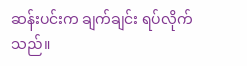ဆန်းပင်းက ချက်ချင်း ရပ်လိုက်သည်။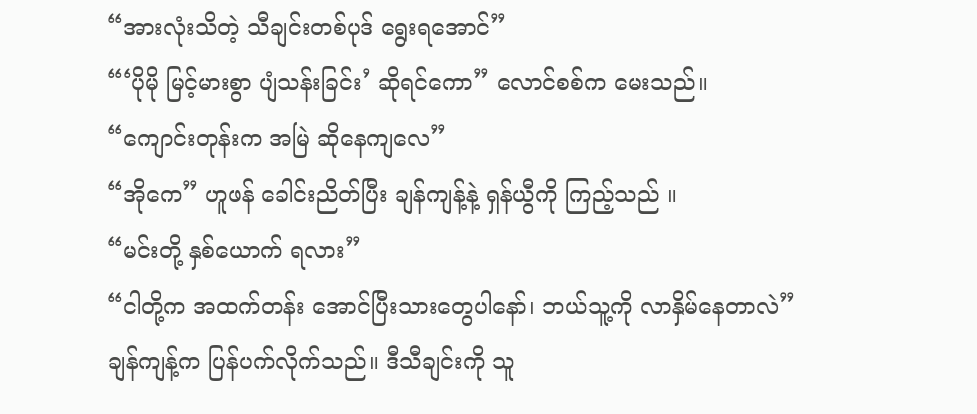“အားလုံးသိတဲ့ သီချင်းတစ်ပုဒ် ရွေးရအောင်”
“‘ပိုမို မြင့်မားစွာ ပျံသန်းခြင်း’ ဆိုရင်ကော” လောင်စစ်က မေးသည်။
“ကျောင်းတုန်းက အမြဲ ဆိုနေကျလေ”
“အိုကေ” ဟူဖန် ခေါင်းညိတ်ပြီး ချန်ကျန့်နဲ့ ရှန်ယွီကို ကြည့်သည် ။
“မင်းတို့ နှစ်ယောက် ရလား”
“ငါတို့က အထက်တန်း အောင်ပြီးသားတွေပါနော်၊ ဘယ်သူ့ကို လာနှိမ်နေတာလဲ”
ချန်ကျန့်က ပြန်ပက်လိုက်သည်။ ဒီသီချင်းကို သူ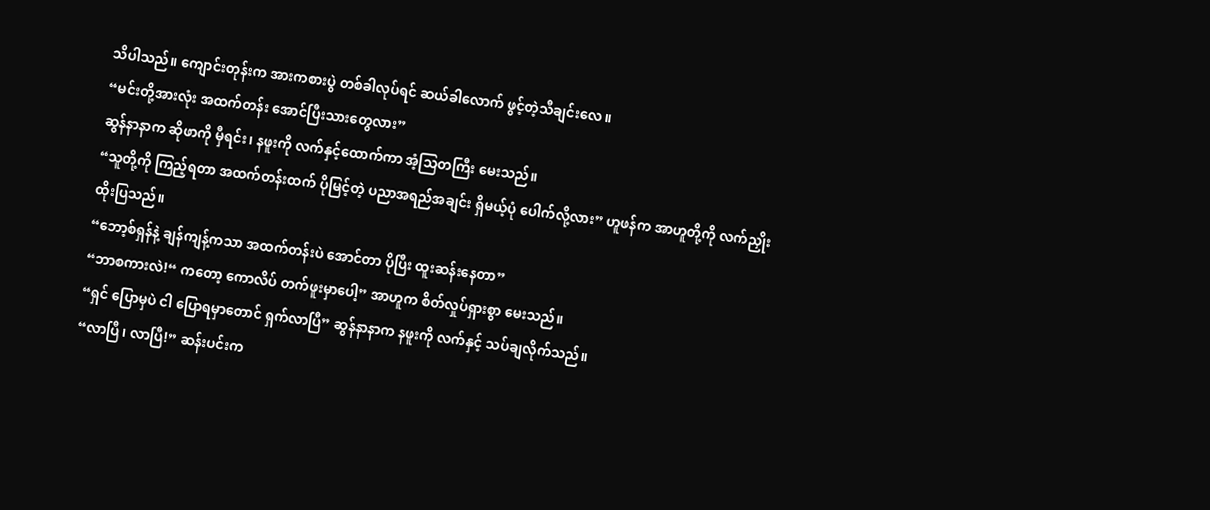သိပါသည်။ ကျောင်းတုန်းက အားကစားပွဲ တစ်ခါလုပ်ရင် ဆယ်ခါလောက် ဖွင့်တဲ့သီချင်းလေ။
“မင်းတို့အားလုံး အထက်တန်း အောင်ပြီးသားတွေလား”
ဆွန်နာနာက ဆိုဖာကို မှီရင်း၊ နဖူးကို လက်နှင့်ထောက်ကာ အံ့သြတကြီး မေးသည်။
“သူတို့ကို ကြည့်ရတာ အထက်တန်းထက် ပိုမြင့်တဲ့ ပညာအရည်အချင်း ရှိမယ့်ပုံ ပေါက်လို့လား” ဟူဖန်က အာဟူတို့ကို လက်ညှိုးထိုးပြသည်။
“ဘော့စ်ရှန်နဲ့ ချန်ကျန့်ကသာ အထက်တန်းပဲ အောင်တာ ပိုပြီး ထူးဆန်းနေတာ”
“ဘာစကားလဲ!“ ကတော့ ကောလိပ် တက်ဖူးမှာပေါ့” အာဟူက စိတ်လှုပ်ရှားစွာ မေးသည်။
“ရှင် ပြောမှပဲ ငါ ပြောရမှာတောင် ရှက်လာပြီ” ဆွန်နာနာက နဖူးကို လက်နှင့် သပ်ချလိုက်သည်။
“လာပြီ၊ လာပြီ!” ဆန်းပင်းက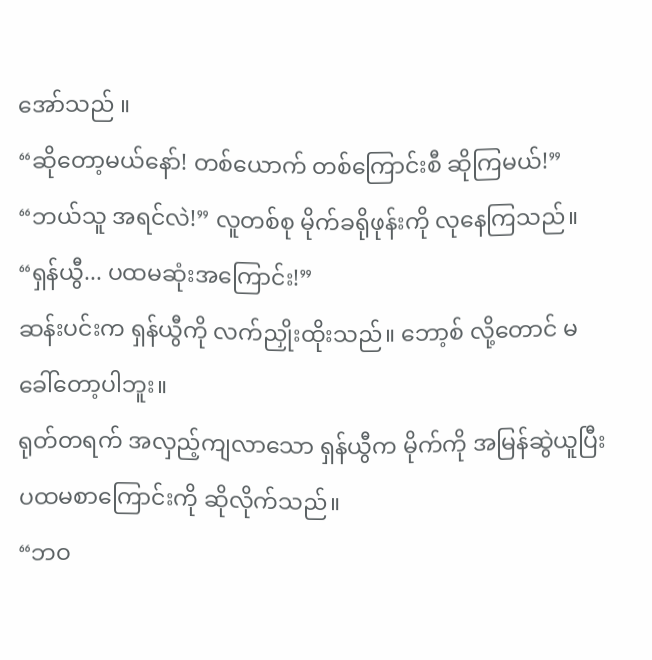အော်သည် ။
“ဆိုတော့မယ်နော်! တစ်ယောက် တစ်ကြောင်းစီ ဆိုကြမယ်!”
“ဘယ်သူ အရင်လဲ!” လူတစ်စု မိုက်ခရိုဖုန်းကို လုနေကြသည်။
“ရှန်ယွီ... ပထမဆုံးအကြောင်း!”
ဆန်းပင်းက ရှန်ယွီကို လက်ညှိုးထိုးသည်။ ဘော့စ် လို့တောင် မခေါ်တော့ပါဘူး။
ရုတ်တရက် အလှည့်ကျလာသော ရှန်ယွီက မိုက်ကို အမြန်ဆွဲယူပြီး ပထမစာကြောင်းကို ဆိုလိုက်သည်။
“ဘဝ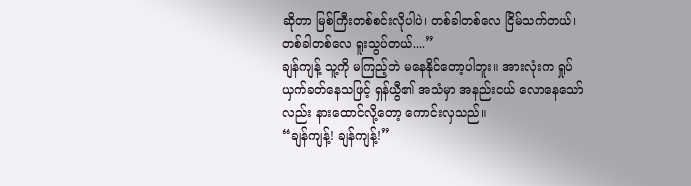ဆိုတာ မြစ်ကြီးတစ်စင်းလိုပါပဲ၊ တစ်ခါတစ်လေ ငြိမ်သက်တယ်၊ တစ်ခါတစ်လေ ရူးသွပ်တယ်....”
ချန်ကျန့် သူ့ကို မကြည့်ဘဲ မနေနိုင်တော့ပါဘူး။ အားလုံးက ရှုပ်ယှက်ခတ်နေသဖြင့် ရှန်ယွီ၏ အသံမှာ အနည်းငယ် လောနေသော်လည်း နားထောင်လို့တော့ ကောင်းလှသည်။
“ချန်ကျန့်! ချန်ကျန့်!”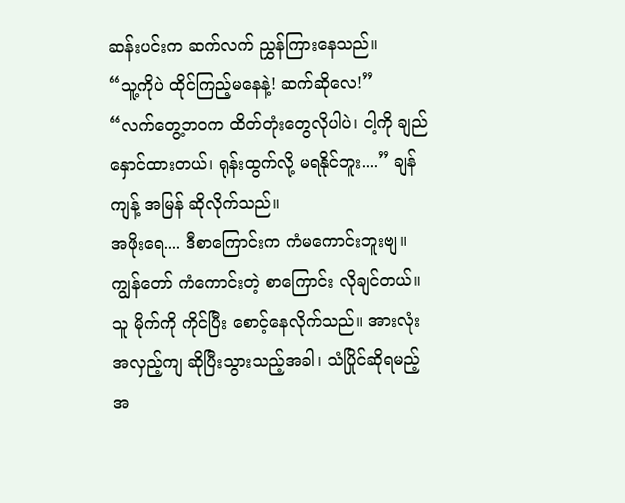ဆန်းပင်းက ဆက်လက် ညွှန်ကြားနေသည်။
“သူ့ကိုပဲ ထိုင်ကြည့်မနေနဲ့! ဆက်ဆိုလေ!”
“လက်တွေ့ဘဝက ထိတ်တုံးတွေလိုပါပဲ၊ ငါ့ကို ချည်နှောင်ထားတယ်၊ ရုန်းထွက်လို့ မရနိုင်ဘူး....” ချန်ကျန့် အမြန် ဆိုလိုက်သည်။
အဖိုးရေ.... ဒီစာကြောင်းက ကံမကောင်းဘူးဗျ။ ကျွန်တော် ကံကောင်းတဲ့ စာကြောင်း လိုချင်တယ်။
သူ မိုက်ကို ကိုင်ပြီး စောင့်နေလိုက်သည်။ အားလုံး အလှည့်ကျ ဆိုပြီးသွားသည့်အခါ၊ သံပြိုင်ဆိုရမည့် အ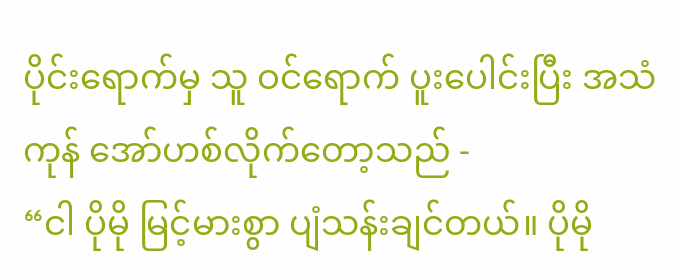ပိုင်းရောက်မှ သူ ဝင်ရောက် ပူးပေါင်းပြီး အသံကုန် အော်ဟစ်လိုက်တော့သည် -
“ငါ ပိုမို မြင့်မားစွာ ပျံသန်းချင်တယ်။ ပိုမို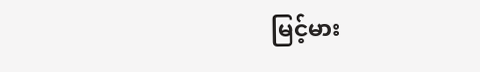မြင့်မား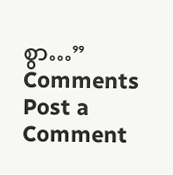စွာ…”
Comments
Post a Comment